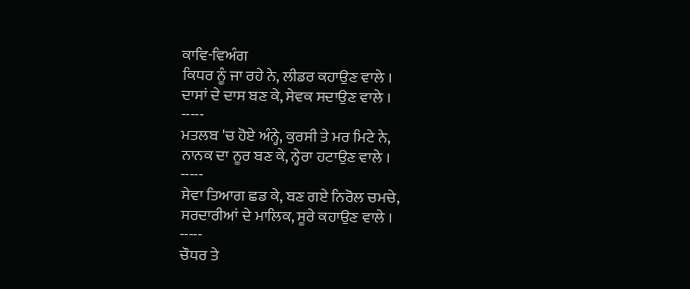ਕਾਵਿ-ਵਿਅੰਗ
ਕਿਧਰ ਨੂੰ ਜਾ ਰਹੇ ਨੇ, ਲੀਡਰ ਕਹਾਉਣ ਵਾਲੇ ।
ਦਾਸਾਂ ਦੇ ਦਾਸ ਬਣ ਕੇ, ਸੇਵਕ ਸਦਾਉਣ ਵਾਲੇ ।
-----
ਮਤਲਬ 'ਚ ਹੋਏ ਅੰਨ੍ਹੇ, ਕੁਰਸੀ ਤੇ ਮਰ ਮਿਟੇ ਨੇ,
ਨਾਨਕ ਦਾ ਨੂਰ ਬਣ ਕੇ, ਨ੍ਹੇਰਾ ਹਟਾਉਣ ਵਾਲੇ ।
-----
ਸੇਵਾ ਤਿਆਗ ਛਡ ਕੇ, ਬਣ ਗਏ ਨਿਰੋਲ ਚਮਚੇ,
ਸਰਦਾਰੀਆਂ ਦੇ ਮਾਲਿਕ, ਸੂਰੇ ਕਹਾਉਣ ਵਾਲੇ ।
-----
ਚੌਧਰ ਤੇ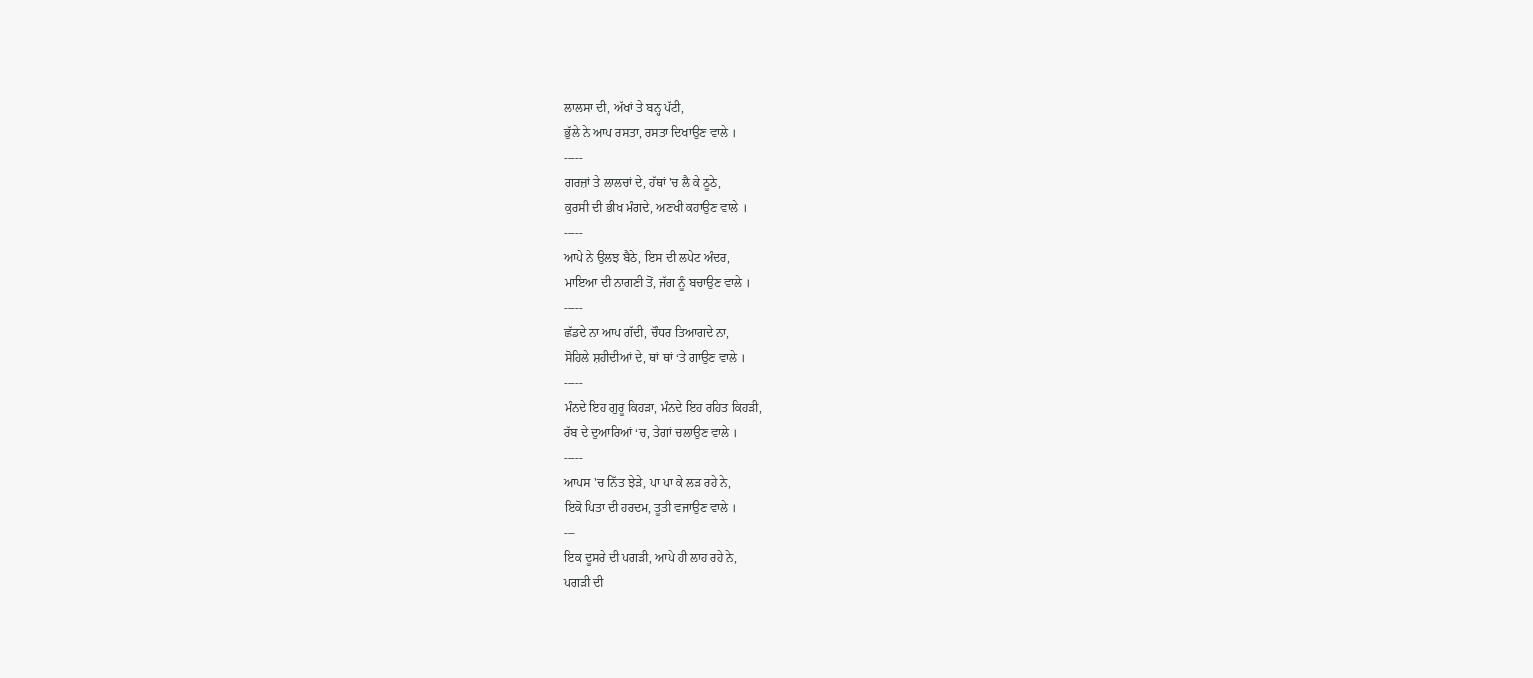ਲਾਲਸਾ ਦੀ, ਅੱਖਾਂ ਤੇ ਬਨ੍ਹ ਪੱਟੀ,
ਭੁੱਲੇ ਨੇ ਆਪ ਰਸਤਾ, ਰਸਤਾ ਦਿਖਾਉਣ ਵਾਲੇ ।
-----
ਗਰਜ਼ਾਂ ਤੇ ਲਾਲਚਾਂ ਦੇ, ਹੱਥਾਂ 'ਚ ਲੈ ਕੇ ਠੂਠੇ,
ਕੁਰਸੀ ਦੀ ਭੀਖ ਮੰਗਦੇ, ਅਣਖੀ ਕਹਾਉਣ ਵਾਲੇ ।
-----
ਆਪੇ ਨੇ ਉਲਝ ਬੈਠੇ, ਇਸ ਦੀ ਲਪੇਟ ਅੰਦਰ,
ਮਾਇਆ ਦੀ ਨਾਗਣੀ ਤੋਂ, ਜੱਗ ਨੂੰ ਬਚਾਉਣ ਵਾਲੇ ।
-----
ਛੱਡਦੇ ਨਾ ਆਪ ਗੱਦੀ, ਚੌਧਰ ਤਿਆਗਦੇ ਨਾ,
ਸੋਹਿਲੇ ਸ਼ਹੀਦੀਆਂ ਦੇ, ਥਾਂ ਥਾਂ ‘ਤੇ ਗਾਉਣ ਵਾਲੇ ।
-----
ਮੰਨਦੇ ਇਹ ਗੁਰੂ ਕਿਹੜਾ, ਮੰਨਦੇ ਇਹ ਰਹਿਤ ਕਿਹੜੀ,
ਰੱਬ ਦੇ ਦੁਆਰਿਆਂ ‘ਚ, ਤੇਗਾਂ ਚਲਾਉਣ ਵਾਲੇ ।
-----
ਆਪਸ 'ਚ ਨਿੱਤ ਝੇੜੇ, ਪਾ ਪਾ ਕੇ ਲੜ ਰਹੇ ਨੇ,
ਇਕੋ ਪਿਤਾ ਦੀ ਹਰਦਮ, ਤੂਤੀ ਵਜਾਉਣ ਵਾਲੇ ।
---
ਇਕ ਦੂਸਰੇ ਦੀ ਪਗੜੀ, ਆਪੇ ਹੀ ਲਾਹ ਰਹੇ ਨੇ,
ਪਗੜੀ ਦੀ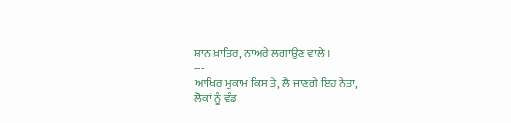ਸ਼ਾਨ ਖ਼ਾਤਿਰ, ਨਾਅਰੇ ਲਗਾਉਣ ਵਾਲੇ ।
---
ਆਖਿਰ ਮੁਕਾਮ ਕਿਸ ਤੇ, ਲੈ ਜਾਣਗੇ ਇਹ ਨੇਤਾ,
ਲੋਕਾਂ ਨੂੰ ਵੰਡ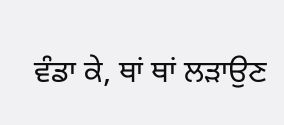ਵੰਡਾ ਕੇ, ਥਾਂ ਥਾਂ ਲੜਾਉਣ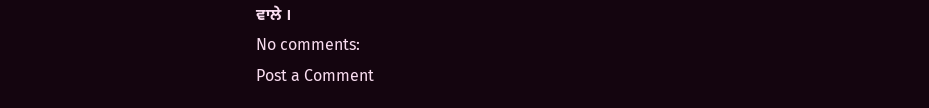ਵਾਲੇ ।
No comments:
Post a Comment